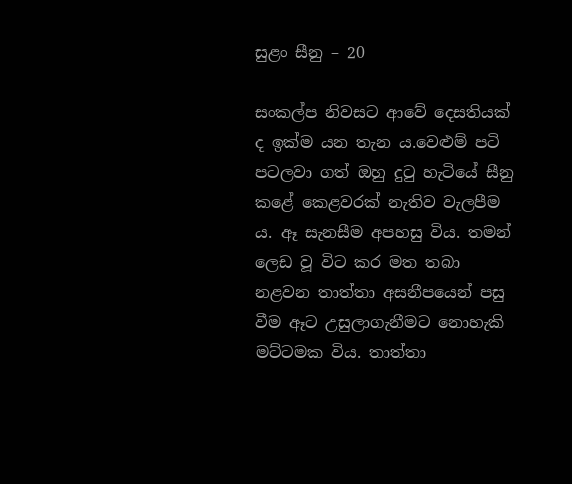සුළං සීනු – 20

සංකල්ප නිවසට ආවේ දෙසතියක් ද ඉක්ම යන තැන ය.වෙළුම් පටි පටලවා ගත් ඔහු දුටු හැටියේ සීනු කළේ කෙළවරක් නැතිව වැලපීම ය. ඈ සැනසීම අපහසු විය. තමන් ලෙඩ වූ විට කර මත තබා නළවන තාත්තා අසනීපයෙන් පසු වීම ඈට උසුලාගැනීමට නොහැකි මට්ටමක විය. තාත්තා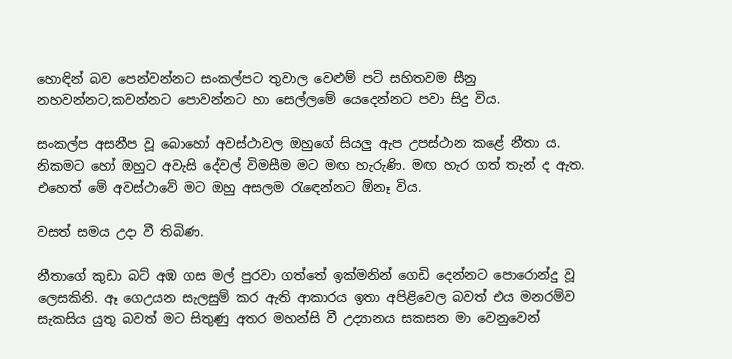හොඳින් බව පෙන්වන්නට සංකල්පට තුවාල වෙළුම් පටි සහිතවම සීනු නහවන්නට,කවන්නට පොවන්නට හා සෙල්ලමේ යෙදෙන්නට පවා සිදු විය.

සංකල්ප අසනීප වූ බොහෝ අවස්ථාවල ඔහුගේ සියලු ඇප උපස්ථාන කළේ නීතා ය. නිකමට හෝ ඔහුට අවැසි දේවල් විමසීම මට මඟ හැරුණි. මඟ හැර ගත් තැන් ද ඇත. එහෙත් මේ අවස්ථාවේ මට ඔහු අසලම රැඳෙන්නට ඕනෑ විය.

වසත් සමය උදා වී තිබිණ.

නීතාගේ කුඩා බට් අඹ ගස මල් පුරවා ගත්තේ ඉක්මනින් ගෙඩි දෙන්නට පොරොන්දු වූ ලෙසකිනි. ඈ ගෙඋයන සැලසුම් කර ඇති ආකාරය ඉතා අපිළිවෙල බවත් එය මනරම්ව සැකසිය යුතු බවත් මට සිතුණු අතර මහන්සි වී උද්‍යානය සකසන මා වෙනුවෙන්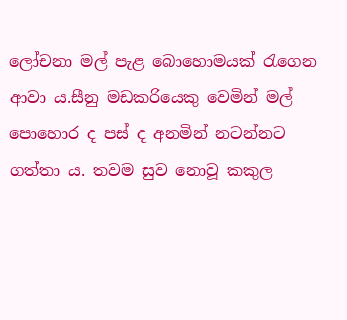ලෝචනා මල් පැළ බොහොමයක් රැගෙන ආවා ය.සීනු මඩකරියෙකු වෙමින් මල් පොහොර ද පස් ද අනමින් නටන්නට ගත්තා ය. තවම සුව නොවූ කකුල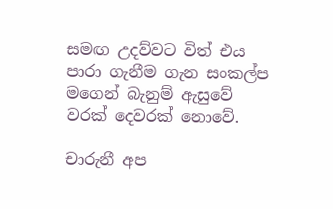සමඟ උදව්වට විත් එය පාරා ගැනීම ගැන සංකල්ප මගෙන් බැනුම් ඇසුවේ වරක් දෙවරක් නොවේ.

චාරුනී අප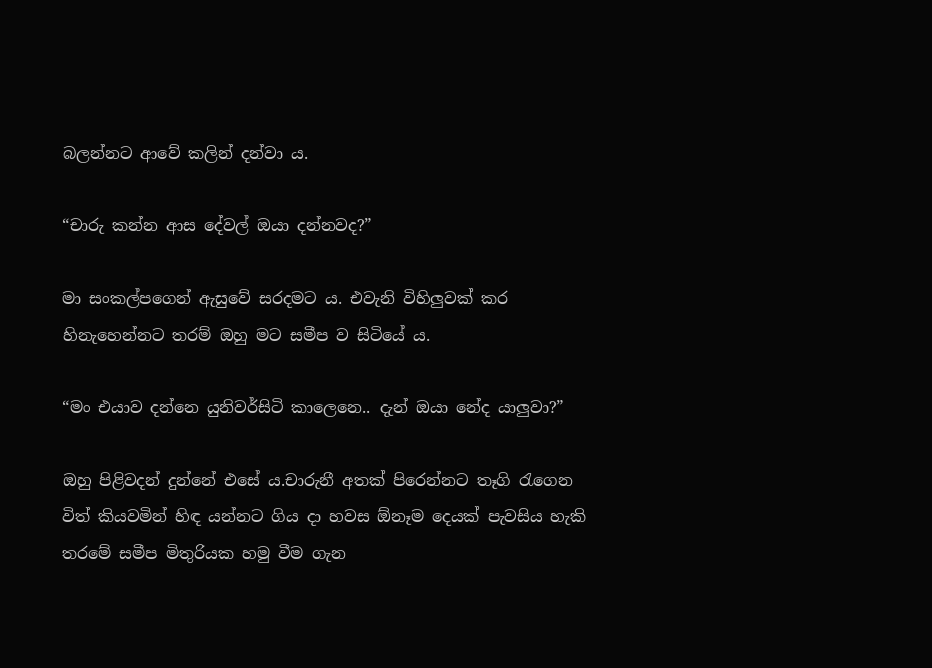බලන්නට ආවේ කලින් දන්වා ය.

“චාරු කන්න ආස දේවල් ඔයා දන්නවද?”

මා සංකල්පගෙන් ඇසුවේ සරදමට ය. එවැනි විහිලුවක් කර හිනැහෙන්නට තරම් ඔහු මට සමීප ව සිටියේ ය.

“මං එයාව දන්නෙ යුනිවර්සිටි කාලෙනෙ.. දැන් ඔයා නේද යාලුවා?”

ඔහු පිළිවදන් දුන්නේ එසේ ය.චාරුනී අතක් පිරෙන්නට තෑගි රැගෙන විත් කියවමින් හිඳ යන්නට ගිය දා හවස ඕනෑම දෙයක් පැවසිය හැකි තරමේ සමීප මිතුරියක හමු වීම ගැන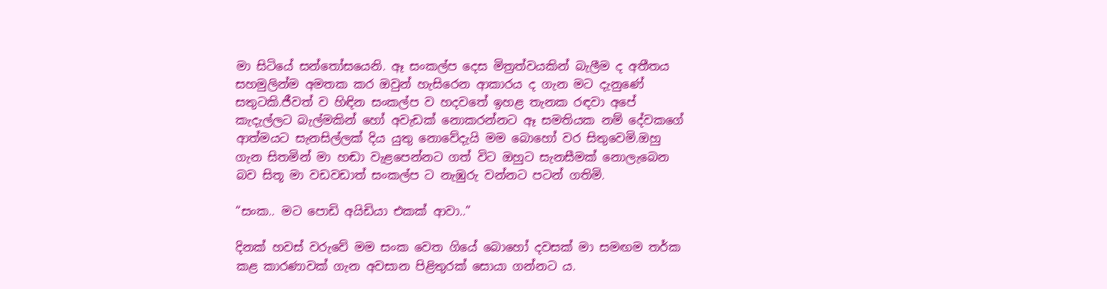මා සිටියේ සන්තෝසයෙනි. ඈ සංකල්ප දෙස මිත්‍රත්වයකින් බැලීම ද අතීතය සහමුලින්ම අමතක කර ඔවුන් හැසිරෙන ආකාරය ද ගැන මට දැනුණේ සතුටකි.ජීවත් ව හිඳින සංකල්ප ව හදවතේ ඉහළ තැනක රඳවා අපේ කැදැල්ලට බැල්මකින් හෝ අවැඩක් නොකරන්නට ඈ සමතියක නම් දේවකගේ ආත්මයට සැනසිල්ලක් දිය යුතු නොවේදැයි මම බොහෝ වර සිතුවෙමි.ඔහු ගැන සිතමින් මා හඬා වැළපෙන්නට ගත් විට ඔහුට සැනසීමක් නොලැබෙන බව සිතූ මා වඩවඩාත් සංකල්ප ට නැඹුරු වන්නට පටන් ගතිමි.

“සංක.. මට පොඩි අයිඩියා එකක් ආවා..”

දිනක් හවස් වරුවේ මම සංක වෙත ගියේ බොහෝ දවසක් මා සමඟම තර්ක කළ කාරණාවක් ගැන අවසාන පිළිතුරක් සොයා ගන්නට ය.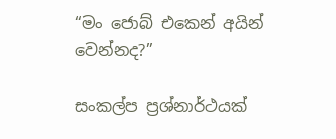“මං ජොබ් එකෙන් අයින් වෙන්නද?”

සංකල්ප ප්‍රශ්නාර්ථයක්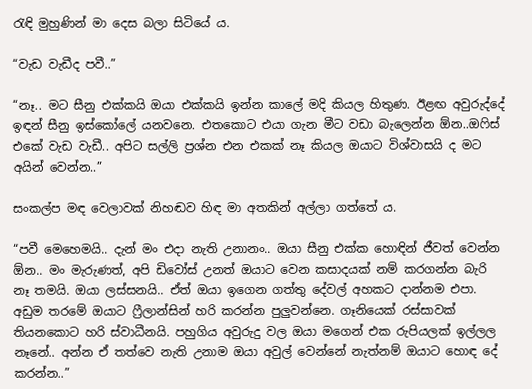රැඳි මුහුණින් මා දෙස බලා සිටියේ ය.

“වැඩ වැඩීද පවී..”

“නෑ.. මට සීනු එක්කයි ඔයා එක්කයි ඉන්න කාලේ මදි කියල හිතුණ. ඊළඟ අවුරුද්දේ ඉඳන් සීනු ඉස්කෝලේ යනවනෙ. එතකොට එයා ගැන මීට වඩා බැලෙන්න ඕන..ඔෆිස් එකේ වැඩ වැඩී.. අපිට සල්ලි ප්‍රශ්න එන එකක් නෑ කියල ඔයාට විශ්වාසයි ද මට අයින් වෙන්න..”

සංකල්ප මඳ වෙලාවක් නිහඬව හිඳ මා අතකින් අල්ලා ගත්තේ ය.

“පවී මෙහෙමයි.. දැන් මං එදා නැති උනානං.. ඔයා සීනු එක්ක හොඳින් ජීවත් වෙන්න ඕන.. මං මැරුණත්, අපි ඩිවෝස් උනත් ඔයාට වෙන කසාදයක් නම් කරගන්න බැරි නෑ තමයි. ඔයා ලස්සනයි.. ඒත් ඔයා ඉගෙන ගත්තු දේවල් අහකට දාන්නම එපා. අඩුම තරමේ ඔයාට ෆ්‍රීලාන්සින් හරි කරන්න පුලුවන්නෙ. ගෑනියෙක් රස්සාවක් තියනකොට හරි ස්වාධීනයි. පහුගිය අවුරුදු වල ඔයා මගෙන් එක රුපියලක් ඉල්ලල නෑනේ.. අන්න ඒ තත්වෙ නැති උනාම ඔයා අවුල් වෙන්නේ නැත්නම් ඔයාට හොඳ දේ කරන්න..”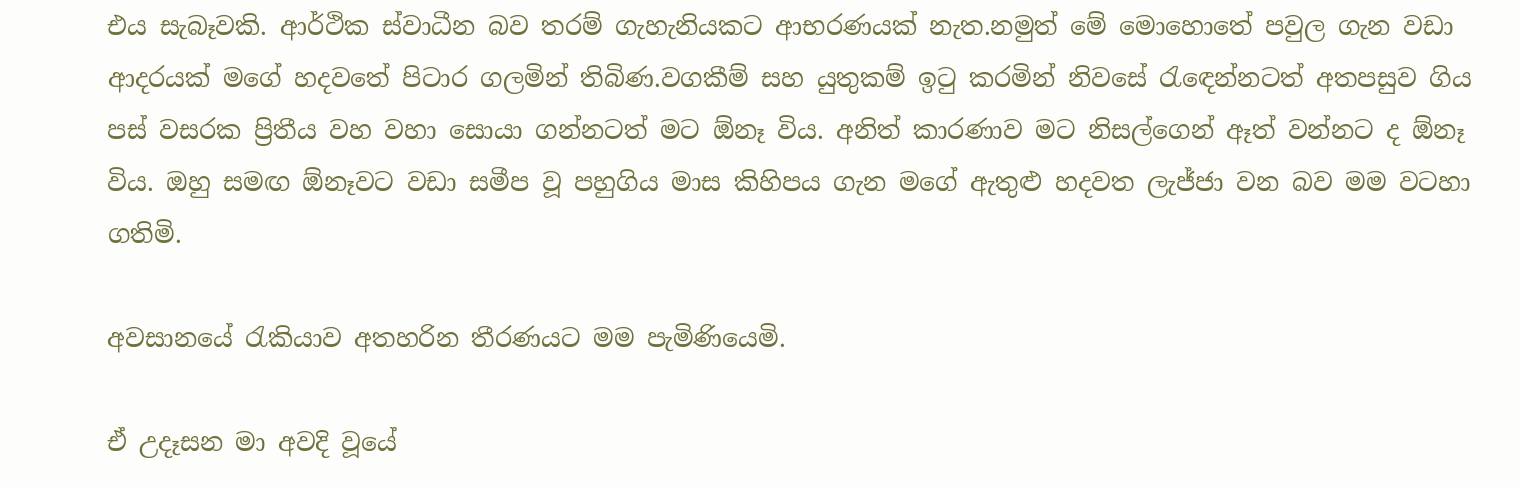එය සැබෑවකි. ආර්ථික ස්වාධීන බව තරම් ගැහැනියකට ආභරණයක් නැත.නමුත් මේ මොහොතේ පවුල ගැන වඩා ආදරයක් මගේ හදවතේ පිටාර ගලමින් තිබිණ.වගකීම් සහ යුතුකම් ඉටු කරමින් නිවසේ රැඳෙන්නටත් අතපසුව ගිය පස් වසරක ප්‍රිතීය වහ වහා සොයා ගන්නටත් මට ඕනෑ විය. අනිත් කාරණාව මට නිසල්ගෙන් ඈත් වන්නට ද ඕනෑ විය. ඔහු සමඟ ඕනෑවට වඩා සමීප වූ පහුගිය මාස කිහිපය ගැන මගේ ඇතුළු හදවත ලැජ්ජා වන බව මම වටහා ගතිමි.

අවසානයේ රැකියාව අතහරින තීරණයට මම පැමිණියෙමි.

ඒ උදෑසන මා අවදි වූයේ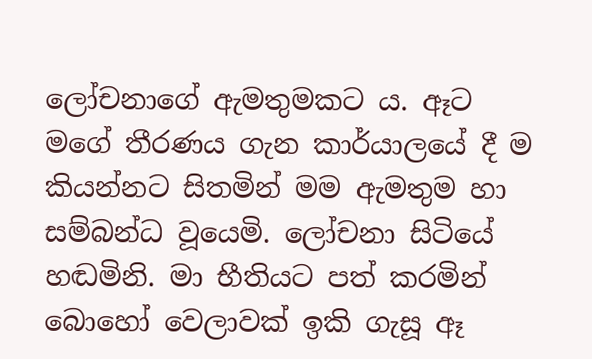ලෝචනාගේ ඇමතුමකට ය. ඈට මගේ තීරණය ගැන කාර්යාලයේ දී ම කියන්නට සිතමින් මම ඇමතුම හා සම්බන්ධ වූයෙමි. ලෝචනා සිටියේ හඬමිනි. මා භීතියට පත් කරමින් බොහෝ වෙලාවක් ඉකි ගැසූ ඈ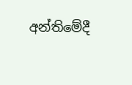අන්තිමේදී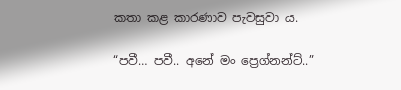කතා කළ කාරණාව පැවසුවා ය.

“පවී… පවී.. අනේ මං ප්‍රෙග්නන්ට්..”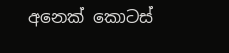අනෙක් කොටස්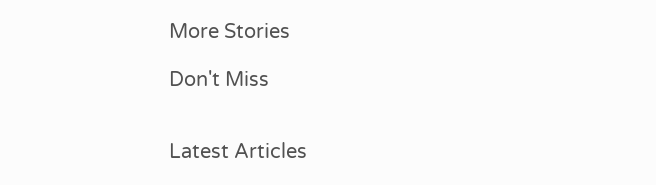More Stories

Don't Miss


Latest Articles